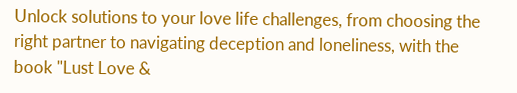Unlock solutions to your love life challenges, from choosing the right partner to navigating deception and loneliness, with the book "Lust Love &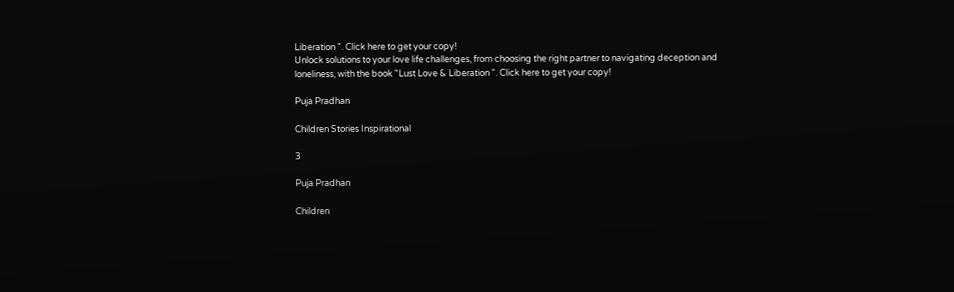Liberation ". Click here to get your copy!
Unlock solutions to your love life challenges, from choosing the right partner to navigating deception and loneliness, with the book "Lust Love & Liberation ". Click here to get your copy!

Puja Pradhan

Children Stories Inspirational

3

Puja Pradhan

Children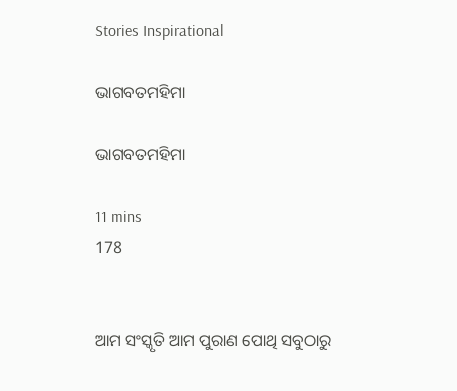Stories Inspirational

ଭାଗବତମହିମା

ଭାଗବତମହିମା

11 mins
178


ଆମ ସଂସ୍କୃତି ଆମ ପୁରାଣ ପୋଥି ସବୁଠାରୁ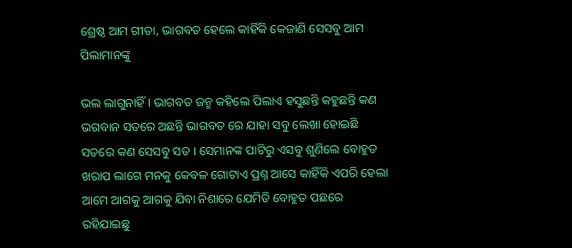ଶ୍ରେଷ୍ଠ ଆମ ଗୀତା, ଭାଗବତ ହେଲେ କାହିଁକି କେଜାଣି ସେସବୁ ଆମ ପିଲାମାନଙ୍କୁ

ଭଲ ଲାଗୁନାହିଁ । ଭାଗବତ ଜନ୍ମ କହିଲେ ପିଲାଏ ହସୁଛନ୍ତି କହୁଛନ୍ତି କଣ ଭଗବାନ ସତରେ ଅଛନ୍ତି ଭାଗବତ ରେ ଯାହା ସବୁ ଲେଖା ହୋଇଛି ସତରେ କଣ ସେସବୁ ସତ । ସେମାନଙ୍କ ପାଟିରୁ ଏସବୁ ଶୁଣିଲେ ବୋହୁତ ଖରାପ ଲାଗେ ମନକୁ କେବଳ ଗୋଟାଏ ପ୍ରଶ୍ନ ଆସେ କାହିଁକି ଏପରି ହେଲା ଆମେ ଆଗକୁ ଆଗକୁ ଯିବା ନିଶାରେ ଯେମିତି ବୋହୁତ ପଛରେ ରହିଯାଇଛୁ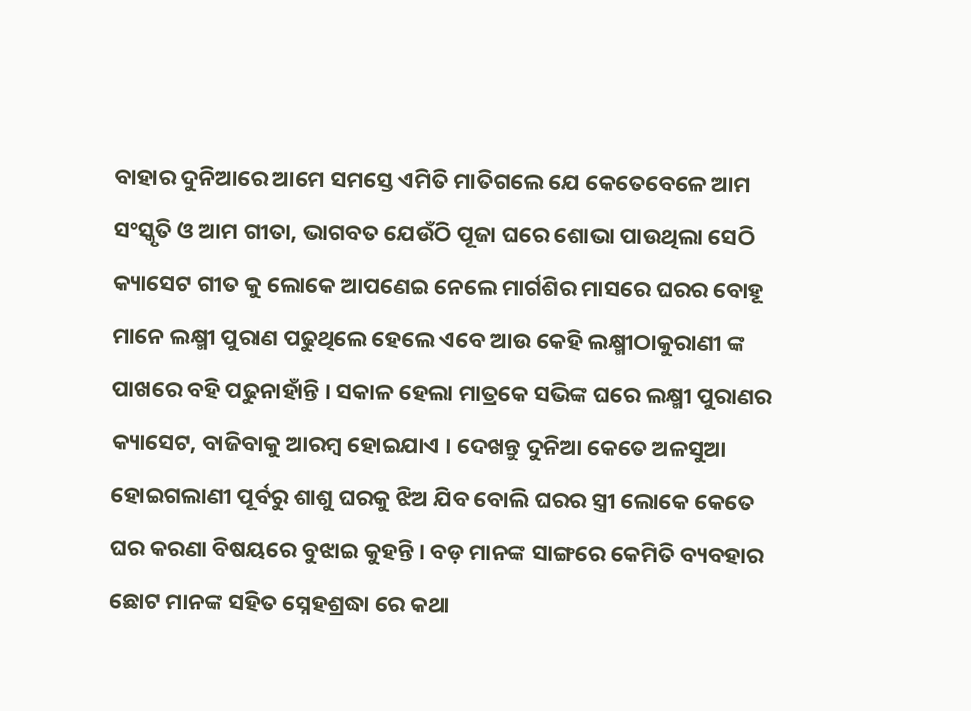ବାହାର ଦୁନିଆରେ ଆମେ ସମସ୍ତେ ଏମିତି ମାତିଗଲେ ଯେ କେତେବେଳେ ଆମ ସଂସ୍କୃତି ଓ ଆମ ଗୀତା, ଭାଗବତ ଯେଉଁଠି ପୂଜା ଘରେ ଶୋଭା ପାଉଥିଲା ସେଠି କ୍ୟାସେଟ ଗୀତ କୁ ଲୋକେ ଆପଣେଇ ନେଲେ ମାର୍ଗଶିର ମାସରେ ଘରର ବୋହୂ ମାନେ ଲକ୍ଷ୍ମୀ ପୁରାଣ ପଢୁଥିଲେ ହେଲେ ଏବେ ଆଉ କେହି ଲକ୍ଷ୍ମୀଠାକୁରାଣୀ ଙ୍କ ପାଖରେ ବହି ପଢୁନାହାଁନ୍ତି । ସକାଳ ହେଲା ମାତ୍ରକେ ସଭିଙ୍କ ଘରେ ଲକ୍ଷ୍ମୀ ପୁରାଣର କ୍ୟାସେଟ, ବାଜିବାକୁ ଆରମ୍ବ ହୋଇଯାଏ । ଦେଖନ୍ତୁ ଦୁନିଆ କେତେ ଅଳସୁଆ ହୋଇଗଲାଣୀ ପୂର୍ବରୁ ଶାଶୁ ଘରକୁ ଝିଅ ଯିବ ବୋଲି ଘରର ସ୍ତ୍ରୀ ଲୋକେ କେତେ ଘର କରଣା ବିଷୟରେ ବୁଝାଇ କୁହନ୍ତି । ବଡ଼ ମାନଙ୍କ ସାଙ୍ଗରେ କେମିତି ବ୍ୟବହାର ଛୋଟ ମାନଙ୍କ ସହିତ ସ୍ନେହଶ୍ରଦ୍ଧା ରେ କଥା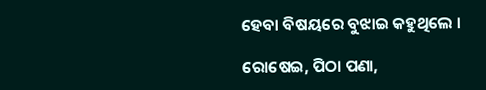ହେବା ବିଷୟରେ ବୁଝାଇ କହୁଥିଲେ ।

ରୋଷେଇ, ପିଠା ପଣା,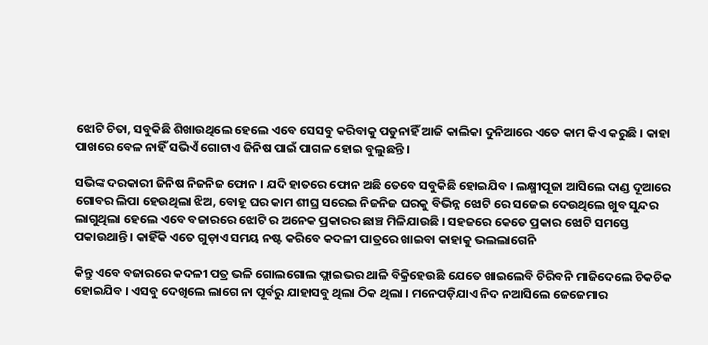ଝୋଟି ଚିତା, ସବୁକିଛି ଶିଖାଉଥିଲେ ହେଲେ ଏବେ ସେସବୁ କରିବାକୁ ପଡୁନାହିଁ ଆଜି କାଲିକା ଦୁନିଆରେ ଏତେ କାମ କିଏ କରୁଛି । କାହା ପାଖରେ ବେଳ ନାହିଁ ସଭିଏଁ ଗୋଟାଏ ଜିନିଷ ପାଇଁ ପାଗଳ ହୋଇ ବୁଲୁଛନ୍ତି ।

ସଭିଙ୍କ ଦରକାରୀ ଜିନିଷ ନିଜନିଜ ଫୋନ । ଯଦି ହାତରେ ଫୋନ ଅଛି ତେବେ ସବୁକିଛି ହୋଇଯିବ । ଲକ୍ଷ୍ମୀପୂଜା ଆସିଲେ ଦାଣ୍ଡ ଦୂଆରେ ଗୋବର ଲିପା ହେଉଥିଲା ଝିଅ, ବୋହୂ ଘର କାମ ଶୀଘ୍ର ସରେଇ ନିଜନିଜ ଘରକୁ ବିଭିନ୍ନ ଝୋଟି ରେ ସଜେଇ ଦେଉଥିଲେ ଖୁବ ସୁନ୍ଦର ଲାଗୁଥିଲା ହେଲେ ଏବେ ବଜାରରେ ଝୋଟି ର ଅନେକ ପ୍ରକାରର ଛାଞ୍ଚ ମିଳିଯାଉଛି । ସହଜରେ କେତେ ପ୍ରକାର ଝୋଟି ସମସ୍ତେ ପକାଉଥାନ୍ତି । କାହିଁକି ଏତେ ଗୁଡ଼ାଏ ସମୟ ନଷ୍ଟ କରିବେ କଦଳୀ ପାତ୍ରରେ ଖାଇବା କାହାକୁ ଭଲଲାଗେନି

କିନ୍ତୁ ଏବେ ବଜାରରେ କଦଳୀ ପତ୍ର ଭଳି ଗୋଲଗୋଲ ଫ୍ଲାଇଭର ଥାଳି ବିକ୍ରିହେଉଛି ଯେତେ ଖାଇଲେବି ଚିରିବନି ମାଜିଦେଲେ ଚିକଚିକ ହୋଇଯିବ । ଏସବୁ ଦେଖିଲେ ଲାଗେ ନା ପୂର୍ବରୁ ଯାହାସବୁ ଥିଲା ଠିକ ଥିଲା । ମନେପଡ଼ିଯାଏ ନିଦ ନଆସିଲେ ଜେଜେମାର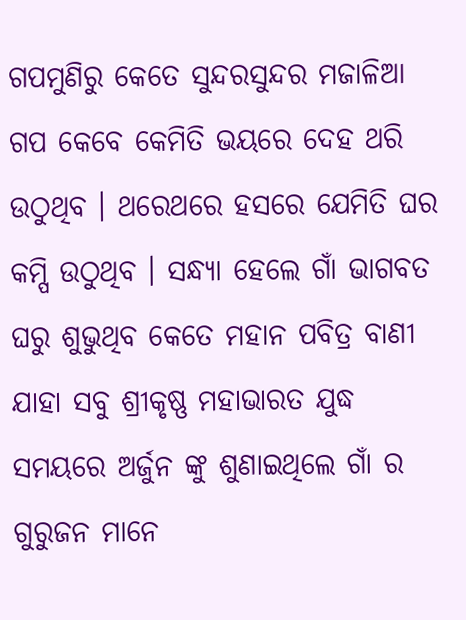ଗପମୁଣିରୁ କେତେ ସୁନ୍ଦରସୁନ୍ଦର ମଜାଳିଆ ଗପ କେବେ କେମିତି ଭୟରେ ଦେହ ଥରି ଉଠୁଥିବ । ଥରେଥରେ ହସରେ ଯେମିତି ଘର କମ୍ପି ଉଠୁଥିବ । ସନ୍ଧ୍ୟା ହେଲେ ଗାଁ ଭାଗବତ ଘରୁ ଶୁଭୁଥିବ କେତେ ମହାନ ପବିତ୍ର ବାଣୀ ଯାହା ସବୁ ଶ୍ରୀକୃଷ୍ଣ ମହାଭାରତ ଯୁଦ୍ଧ ସମୟରେ ଅର୍ଜୁନ ଙ୍କୁ ଶୁଣାଇଥିଲେ ଗାଁ ର ଗୁରୁଜନ ମାନେ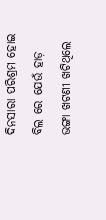ଦିନସାରା ପରିଶ୍ରମ ହୋଇ ବିଲ ରେ ଯେଉଁ ହାଡ଼ ଭଙ୍ଗା ଖଟଣୀ ଖଟିଥିଲେ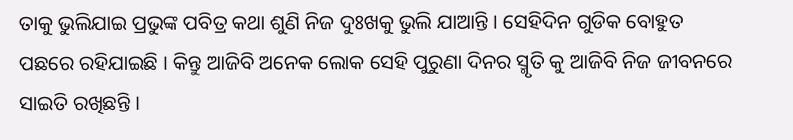ତାକୁ ଭୁଲିଯାଇ ପ୍ରଭୁଙ୍କ ପବିତ୍ର କଥା ଶୁଣି ନିଜ ଦୁଃଖକୁ ଭୁଲି ଯାଆନ୍ତି । ସେହିଦିନ ଗୁଡିକ ବୋହୁତ ପଛରେ ରହିଯାଇଛି । କିନ୍ତୁ ଆଜିବି ଅନେକ ଲୋକ ସେହି ପୁରୁଣା ଦିନର ସ୍ମୃତି କୁ ଆଜିବି ନିଜ ଜୀବନରେ ସାଇତି ରଖିଛନ୍ତି ।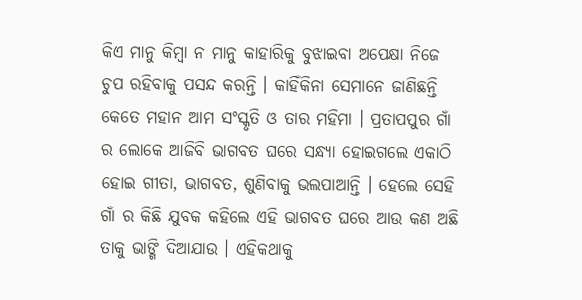କିଏ ମାନୁ କିମ୍ବା ନ ମାନୁ କାହାରିକୁ ବୁଝାଇବା ଅପେକ୍ଷା ନିଜେ ଚୁପ ରହିବାକୁ ପସନ୍ଦ କରନ୍ତି । କାହିଁକିନା ସେମାନେ ଜାଣିଛନ୍ତି କେତେ ମହାନ ଆମ ସଂସ୍କୃତି ଓ ତାର ମହିମା । ପ୍ରତାପପୁର ଗାଁ ର ଲୋକେ ଆଜିବି ଭାଗବତ ଘରେ ସନ୍ଧ୍ୟା ହୋଇଗଲେ ଏକାଠି ହୋଇ ଗୀତା, ଭାଗବତ, ଶୁଣିବାକୁ ଭଲପାଆନ୍ତି । ହେଲେ ସେହି ଗାଁ ର କିଛି ଯୁବକ କହିଲେ ଏହି ଭାଗବତ ଘରେ ଆଉ କଣ ଅଛି ତାକୁ ଭାଙ୍ଗି ଦିଆଯାଉ । ଏହିକଥାକୁ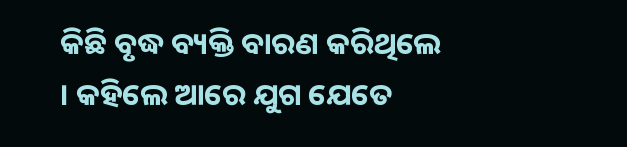କିଛି ବୃଦ୍ଧ ବ୍ୟକ୍ତି ବାରଣ କରିଥିଲେ । କହିଲେ ଆରେ ଯୁଗ ଯେତେ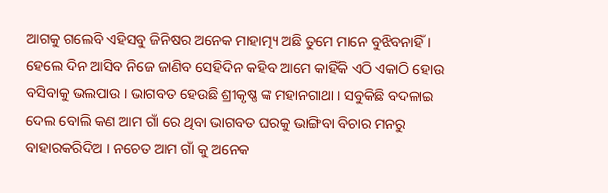ଆଗକୁ ଗଲେବି ଏହିସବୁ ଜିନିଷର ଅନେକ ମାହାତ୍ମ୍ୟ ଅଛି ତୁମେ ମାନେ ବୁଝିବନାହିଁ । ହେଲେ ଦିନ ଆସିବ ନିଜେ ଜାଣିବ ସେହିଦିନ କହିବ ଆମେ କାହିଁକି ଏଠି ଏକାଠି ହୋଉ ବସିବାକୁ ଭଲପାଉ । ଭାଗବତ ହେଉଛି ଶ୍ରୀକୃଷ୍ଣ ଙ୍କ ମହାନଗାଥା । ସବୁକିଛି ବଦଳାଇ ଦେଲ ବୋଲି କଣ ଆମ ଗାଁ ରେ ଥିବା ଭାଗବତ ଘରକୁ ଭାଙ୍ଗିବା ବିଚାର ମନରୁ ବାହାରକରିଦିଅ । ନଚେତ ଆମ ଗାଁ କୁ ଅନେକ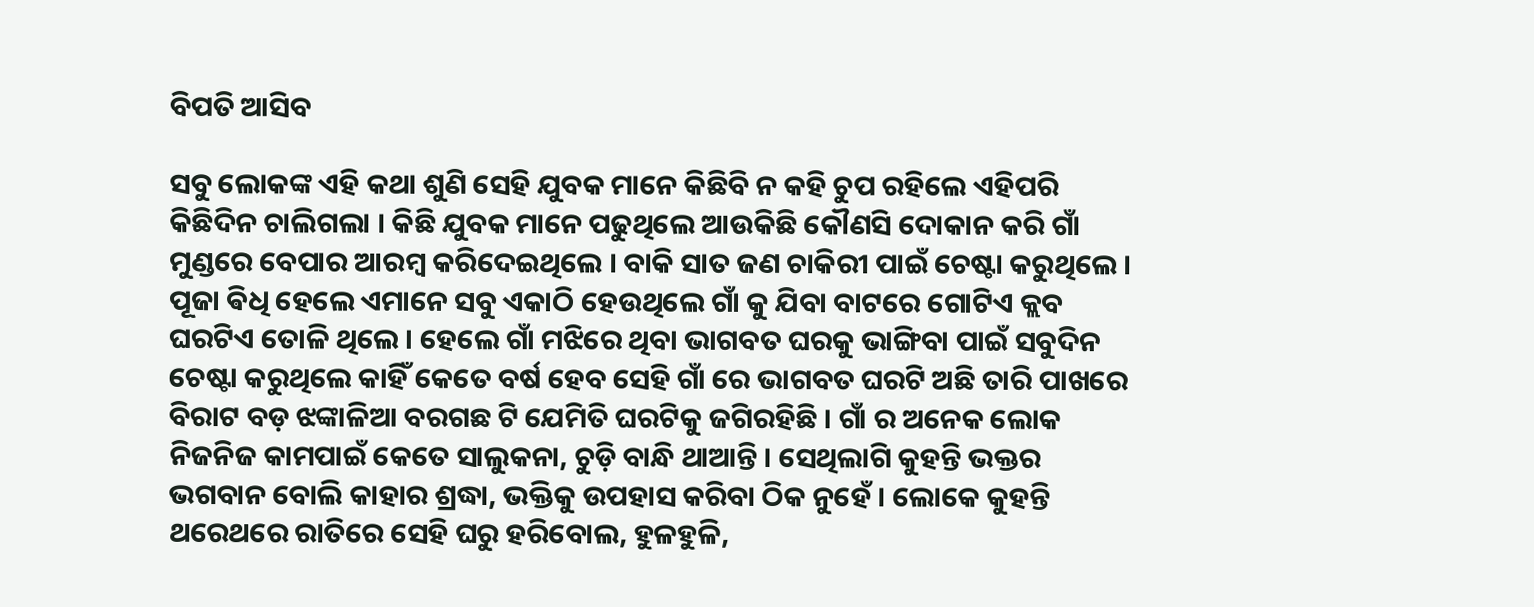ବିପତି ଆସିବ

ସବୁ ଲୋକଙ୍କ ଏହି କଥା ଶୁଣି ସେହି ଯୁବକ ମାନେ କିଛିବି ନ କହି ଚୁପ ରହିଲେ ଏହିପରି କିଛିଦିନ ଚାଲିଗଲା । କିଛି ଯୁବକ ମାନେ ପଢୁଥିଲେ ଆଉକିଛି କୌଣସି ଦୋକାନ କରି ଗାଁ ମୁଣ୍ଡରେ ବେପାର ଆରମ୍ବ କରିଦେଇଥିଲେ । ବାକି ସାତ ଜଣ ଚାକିରୀ ପାଇଁ ଚେଷ୍ଟା କରୁଥିଲେ । ପୂଜା ଵିଧି ହେଲେ ଏମାନେ ସବୁ ଏକାଠି ହେଉଥିଲେ ଗାଁ କୁ ଯିବା ବାଟରେ ଗୋଟିଏ କ୍ଲବ ଘରଟିଏ ତୋଳି ଥିଲେ । ହେଲେ ଗାଁ ମଝିରେ ଥିବା ଭାଗବତ ଘରକୁ ଭାଙ୍ଗିବା ପାଇଁ ସବୁଦିନ ଚେଷ୍ଟା କରୁଥିଲେ କାହିଁ କେତେ ବର୍ଷ ହେବ ସେହି ଗାଁ ରେ ଭାଗବତ ଘରଟି ଅଛି ତାରି ପାଖରେ ବିରାଟ ବଡ଼ ଝଙ୍କାଳିଆ ବରଗଛ ଟି ଯେମିତି ଘରଟିକୁ ଜଗିରହିଛି । ଗାଁ ର ଅନେକ ଲୋକ ନିଜନିଜ କାମପାଇଁ କେତେ ସାଲୁକନା, ଚୁଡ଼ି ବାନ୍ଧି ଥାଆନ୍ତି । ସେଥିଲାଗି କୁହନ୍ତି ଭକ୍ତର ଭଗବାନ ବୋଲି କାହାର ଶ୍ରଦ୍ଧା, ଭକ୍ତିକୁ ଉପହାସ କରିବା ଠିକ ନୁହେଁ । ଲୋକେ କୁହନ୍ତି ଥରେଥରେ ରାତିରେ ସେହି ଘରୁ ହରିବୋଲ, ହୁଳହୁଳି,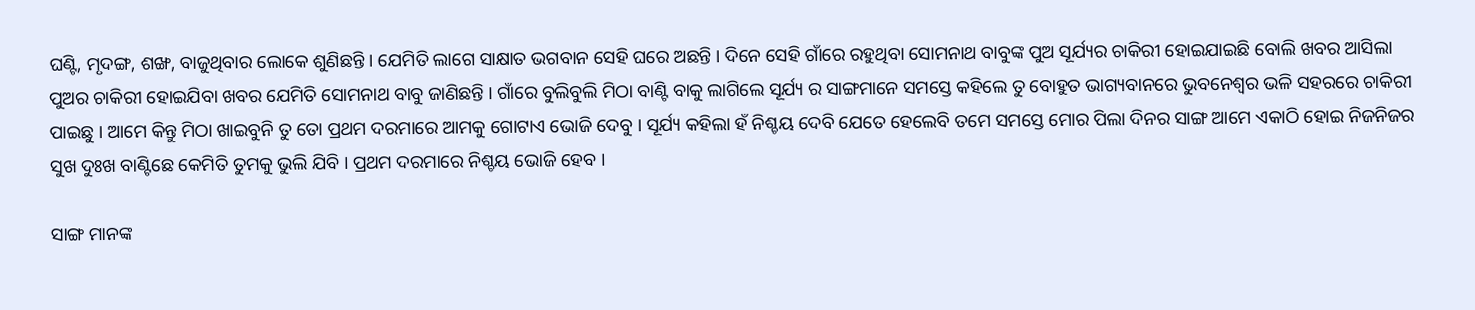ଘଣ୍ଟି, ମୃଦଙ୍ଗ, ଶଙ୍ଖ, ବାଜୁଥିବାର ଲୋକେ ଶୁଣିଛନ୍ତି । ଯେମିତି ଲାଗେ ସାକ୍ଷାତ ଭଗବାନ ସେହି ଘରେ ଅଛନ୍ତି । ଦିନେ ସେହି ଗାଁରେ ରହୁଥିବା ସୋମନାଥ ବାବୁଙ୍କ ପୁଅ ସୂର୍ଯ୍ୟର ଚାକିରୀ ହୋଇଯାଇଛି ବୋଲି ଖବର ଆସିଲା ପୁଅର ଚାକିରୀ ହୋଇଯିବା ଖବର ଯେମିତି ସୋମନାଥ ବାବୁ ଜାଣିଛନ୍ତି । ଗାଁରେ ବୁଲିବୁଲି ମିଠା ବାଣ୍ଟି ବାକୁ ଲାଗିଲେ ସୂର୍ଯ୍ୟ ର ସାଙ୍ଗମାନେ ସମସ୍ତେ କହିଲେ ତୁ ବୋହୁତ ଭାଗ୍ୟବାନରେ ଭୁବନେଶ୍ୱର ଭଳି ସହରରେ ଚାକିରୀ ପାଇଛୁ । ଆମେ କିନ୍ତୁ ମିଠା ଖାଇବୁନି ତୁ ତୋ ପ୍ରଥମ ଦରମାରେ ଆମକୁ ଗୋଟାଏ ଭୋଜି ଦେବୁ । ସୂର୍ଯ୍ୟ କହିଲା ହଁ ନିଶ୍ଚୟ ଦେବି ଯେତେ ହେଲେବି ତମେ ସମସ୍ତେ ମୋର ପିଲା ଦିନର ସାଙ୍ଗ ଆମେ ଏକାଠି ହୋଇ ନିଜନିଜର ସୁଖ ଦୁଃଖ ବାଣ୍ଟିଛେ କେମିତି ତୁମକୁ ଭୁଲି ଯିବି । ପ୍ରଥମ ଦରମାରେ ନିଶ୍ଚୟ ଭୋଜି ହେବ ।

ସାଙ୍ଗ ମାନଙ୍କ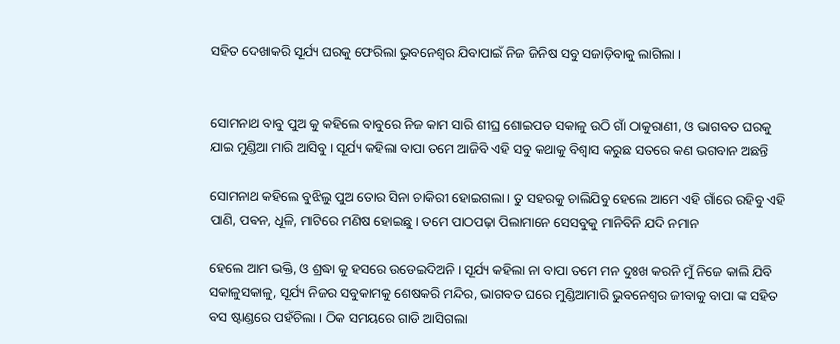ସହିତ ଦେଖାକରି ସୂର୍ଯ୍ୟ ଘରକୁ ଫେରିଲା ଭୁବନେଶ୍ୱର ଯିବାପାଇଁ ନିଜ ଜିନିଷ ସବୁ ସଜାଡ଼ିବାକୁ ଲାଗିଲା ।


ସୋମନାଥ ବାବୁ ପୁଅ କୁ କହିଲେ ବାବୁରେ ନିଜ କାମ ସାରି ଶୀଘ୍ର ଶୋଇପଡ ସକାଳୁ ଉଠି ଗାଁ ଠାକୁରାଣୀ, ଓ ଭାଗବତ ଘରକୁ ଯାଇ ମୁଣ୍ଡିଆ ମାରି ଆସିବୁ । ସୂର୍ଯ୍ୟ କହିଲା ବାପା ତମେ ଆଜିବି ଏହି ସବୁ କଥାକୁ ବିଶ୍ୱାସ କରୁଛ ସତରେ କଣ ଭଗବାନ ଅଛନ୍ତି

ସୋମନାଥ କହିଲେ ବୁଝିଲୁ ପୁଅ ତୋର ସିନା ଚାକିରୀ ହୋଇଗଲା । ତୁ ସହରକୁ ଚାଲିଯିବୁ ହେଲେ ଆମେ ଏହି ଗାଁରେ ରହିବୁ ଏହି ପାଣି, ପଵନ, ଧୂଳି, ମାଟିରେ ମଣିଷ ହୋଇଛୁ । ତମେ ପାଠପଢ଼ା ପିଲାମାନେ ସେସବୁକୁ ମାନିବିନି ଯଦି ନମାନ

ହେଲେ ଆମ ଭକ୍ତି, ଓ ଶ୍ରଦ୍ଧା କୁ ହସରେ ଉଡେଇଦିଅନି । ସୂର୍ଯ୍ୟ କହିଲା ନା ବାପା ତମେ ମନ ଦୁଃଖ କରନି ମୁଁ ନିଜେ କାଲି ଯିବି ସକାଳୁସକାଳୁ, ସୂର୍ଯ୍ୟ ନିଜର ସବୁକାମକୁ ଶେଷକରି ମନ୍ଦିର, ଭାଗବତ ଘରେ ମୁଣ୍ଡିଆମାରି ଭୁବନେଶ୍ୱର ଜୀବାକୁ ବାପା ଙ୍କ ସହିତ ବସ ଷ୍ଟାଣ୍ଡରେ ପହଁଚିଲା । ଠିକ ସମୟରେ ଗାଡି ଆସିଗଲା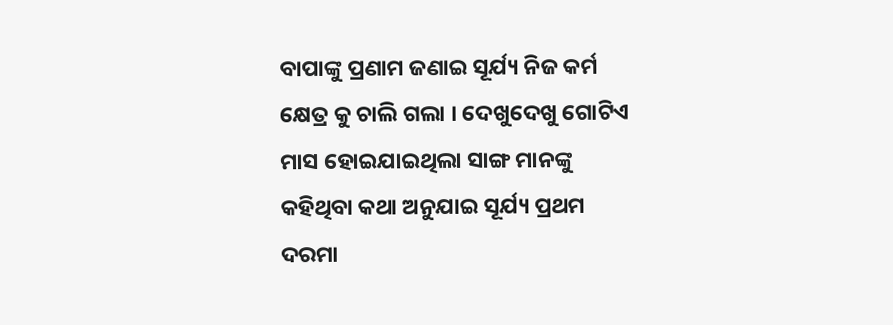ବାପାଙ୍କୁ ପ୍ରଣାମ ଜଣାଇ ସୂର୍ଯ୍ୟ ନିଜ କର୍ମ କ୍ଷେତ୍ର କୁ ଚାଲି ଗଲା । ଦେଖୁଦେଖୁ ଗୋଟିଏ ମାସ ହୋଇଯାଇଥିଲା ସାଙ୍ଗ ମାନଙ୍କୁ କହିଥିବା କଥା ଅନୁଯାଇ ସୂର୍ଯ୍ୟ ପ୍ରଥମ ଦରମା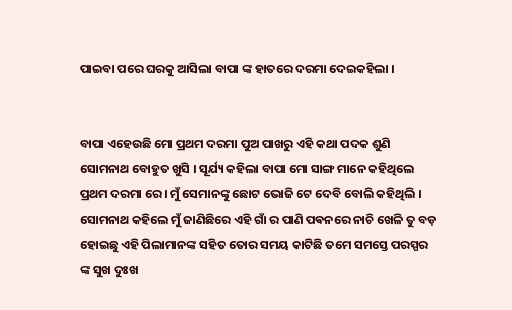ପାଇବା ପରେ ଘରକୁ ଆସିଲା ବାପା ଙ୍କ ହାତରେ ଦରମା ଦେଇକହିଲା ।


ବାପା ଏହେଉଛି ମୋ ପ୍ରଥମ ଦରମା ପୁଅ ପାଖରୁ ଏହି କଥା ପଦକ ଶୁଣି ସୋମନାଥ ବୋହୁତ ଖୁସି । ସୂର୍ଯ୍ୟ କହିଲା ବାପା ମୋ ସାଙ୍ଗ ମାନେ କହିଥିଲେ ପ୍ରଥମ ଦରମା ରେ । ମୁଁ ସେମାନଙ୍କୁ ଛୋଟ ଭୋଜି ଟେ ଦେବି ବୋଲି କହିଥିଲି । ସୋମନାଥ କହିଲେ ମୁଁ ଜାଣିଛିରେ ଏହି ଗାଁ ର ପାଣି ପଵନରେ ନାଚି ଖେଳି ତୁ ବଡ଼ ହୋଇଛୁ ଏହି ପିଲାମାନଙ୍କ ସହିତ ତୋର ସମୟ କାଟିଛି ତମେ ସମସ୍ତେ ପରସ୍ପର ଙ୍କ ସୁଖ ଦୁଃଖ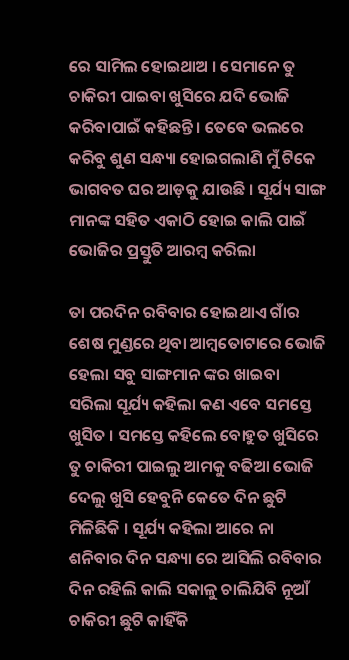ରେ ସାମିଲ ହୋଇଥାଅ । ସେମାନେ ତୁ ଚାକିରୀ ପାଇବା ଖୁସିରେ ଯଦି ଭୋଜି କରିବାପାଇଁ କହିଛନ୍ତି । ତେବେ ଭଲରେ କରିବୁ ଶୁଣ ସନ୍ଧ୍ୟା ହୋଇଗଲାଣି ମୁଁ ଟିକେ ଭାଗବତ ଘର ଆଡ଼କୁ ଯାଉଛି । ସୂର୍ଯ୍ୟ ସାଙ୍ଗ ମାନଙ୍କ ସହିତ ଏକାଠି ହୋଇ କାଲି ପାଇଁ ଭୋଜିର ପ୍ରସ୍ତୁତି ଆରମ୍ବ କରିଲା

ତା ପରଦିନ ରବିବାର ହୋଇଥାଏ ଗାଁର ଶେଷ ମୁଣ୍ଡରେ ଥିବା ଆମ୍ବତୋଟାରେ ଭୋଜି ହେଲା ସବୁ ସାଙ୍ଗମାନ ଙ୍କର ଖାଇବା ସରିଲା ସୂର୍ଯ୍ୟ କହିଲା କଣ ଏବେ ସମସ୍ତେ ଖୁସିତ । ସମସ୍ତେ କହିଲେ ବୋହୁତ ଖୁସିରେ ତୁ ଚାକିରୀ ପାଇଲୁ ଆମକୁ ବଢିଆ ଭୋଜି ଦେଲୁ ଖୁସି ହେବୁନି କେତେ ଦିନ ଛୁଟି ମିଳିଛିକି । ସୂର୍ଯ୍ୟ କହିଲା ଆରେ ନା ଶନିବାର ଦିନ ସନ୍ଧ୍ୟା ରେ ଆସିଲି ରବିବାର ଦିନ ରହିଲି କାଲି ସକାଳୁ ଚାଲିଯିବି ନୂଆଁ ଚାକିରୀ ଛୁଟି କାହିଁକି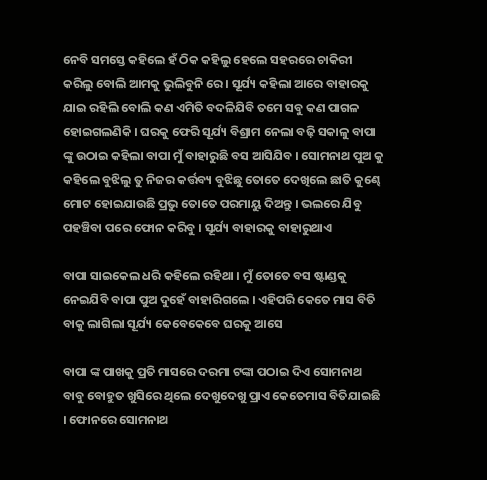ନେବି ସମସ୍ତେ କହିଲେ ହଁ ଠିକ କହିଲୁ ହେଲେ ସହରରେ ଚାକିରୀ କରିଲୁ ବୋଲି ଆମକୁ ଭୁଲିବୁନି ରେ । ସୂର୍ଯ୍ୟ କହିଲା ଆରେ ବାହାରକୁ ଯାଇ ରହିଲି ବୋଲି କଣ ଏମିତି ବଦଳିଯିବି ତମେ ସବୁ କଣ ପାଗଳ ହୋଇଗଲଣିକି । ଘରକୁ ଫେରି ସୂର୍ଯ୍ୟ ବିଶ୍ରାମ ନେଲା ବଢ଼ି ସକାଳୁ ବାପା ଙ୍କୁ ଉଠାଇ କହିଲା ବାପା ମୁଁ ବାହାରୁଛି ବସ ଆସିଯିବ । ସୋମନାଥ ପୁଅ କୁ କହିଲେ ବୁଝିଲୁ ତୁ ନିଜର କର୍ତ୍ତବ୍ୟ ବୁଝିଛୁ ତୋତେ ଦେଖିଲେ ଛାତି କୁଣ୍ଢେ ମୋଟ ହୋଇଯାଉଛି ପ୍ରଭୁ ତୋତେ ପରମାୟୁ ଦିଅନ୍ତୁ । ଭଲରେ ଯିବୁ ପହଞ୍ଚିବା ପରେ ଫୋନ କରିବୁ । ସୂର୍ଯ୍ୟ ବାହାରକୁ ବାହାରୁଥାଏ

ବାପା ସାଇକେଲ ଧରି କହିଲେ ରହିଥା । ମୁଁ ତୋତେ ବସ ଷ୍ଟାଣ୍ଡକୁ ନେଇଯିବି ବାପା ପୁଅ ଦୁହେଁ ବାହାରିଗଲେ । ଏହିପରି କେତେ ମାସ ବିତି ବାକୁ ଲାଗିଲା ସୂର୍ଯ୍ୟ କେବେକେବେ ଘରକୁ ଆସେ

ବାପା ଙ୍କ ପାଖକୁ ପ୍ରତି ମାସରେ ଦରମା ଟଙ୍କା ପଠାଇ ଦିଏ ସୋମନାଥ ବାବୁ ବୋହୁତ ଖୁସିରେ ଥିଲେ ଦେଖୁଦେଖୁ ପ୍ରାଏ କେତେମାସ ବିତିଯାଇଛି । ଫୋନରେ ସୋମନାଥ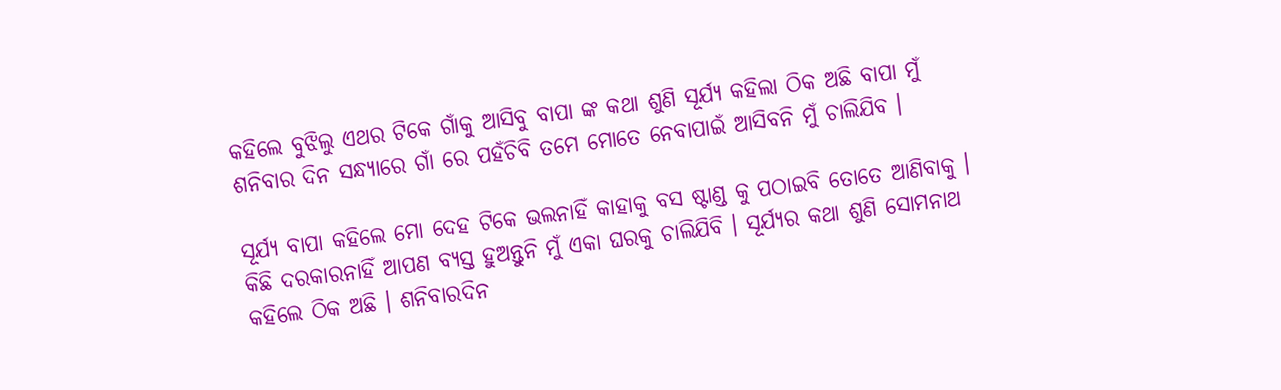କହିଲେ ବୁଝିଲୁ ଏଥର ଟିକେ ଗାଁକୁ ଆସିବୁ ବାପା ଙ୍କ କଥା ଶୁଣି ସୂର୍ଯ୍ୟ କହିଲା ଠିକ ଅଛି ବାପା ମୁଁ ଶନିବାର ଦିନ ସନ୍ଧ୍ୟାରେ ଗାଁ ରେ ପହଁଚିବି ତମେ ମୋତେ ନେବାପାଇଁ ଆସିବନି ମୁଁ ଚାଲିଯିବ ।

ସୂର୍ଯ୍ୟ ବାପା କହିଲେ ମୋ ଦେହ ଟିକେ ଭଲନାହିଁ କାହାକୁ ବସ ଷ୍ଟାଣ୍ଡ କୁ ପଠାଇବି ତୋତେ ଆଣିବାକୁ । କିଛି ଦରକାରନାହିଁ ଆପଣ ବ୍ୟସ୍ତ ହୁଅନ୍ତୁନି ମୁଁ ଏକା ଘରକୁ ଚାଲିଯିବି । ସୂର୍ଯ୍ୟର କଥା ଶୁଣି ସୋମନାଥ କହିଲେ ଠିକ ଅଛି । ଶନିବାରଦିନ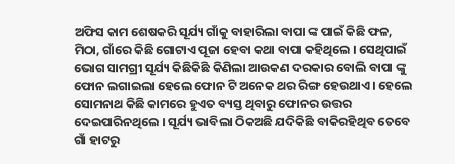ଅଫିସ କାମ ଶେଷକରି ସୂର୍ଯ୍ୟ ଗାଁକୁ ବାହାରିଲା ବାପା ଙ୍କ ପାଇଁ କିଛି ଫଳ, ମିଠା, ଗାଁରେ କିଛି ଗୋଟାଏ ପୂଜା ହେବା କଥା ବାପା କହିଥିଲେ । ସେଥିପାଇଁ ଭୋଗ ସାମଗ୍ରୀ ସୂର୍ଯ୍ୟ କିଛିକିଛି କିଣିଲା ଆଉକଣ ଦରକାର ବୋଲି ବାପା ଙ୍କୁ ଫୋନ ଲଗାଇଲା ହେଲେ ଫୋନ ଟି ଅନେକ ଥର ରିଙ୍ଗ ହେଉଥାଏ । ହେଲେ ସୋମନାଥ କିଛି କାମରେ ହୁଏତ ବ୍ୟସ୍ତ ଥିବାରୁ ଫୋନର ଉତ୍ତର ଦେଇପାରିନଥିଲେ । ସୂର୍ଯ୍ୟ ଭାବିଲା ଠିକଅଛି ଯଦିକିଛି ବାକିରହିଥିବ ତେବେ ଗାଁ ହାଟରୁ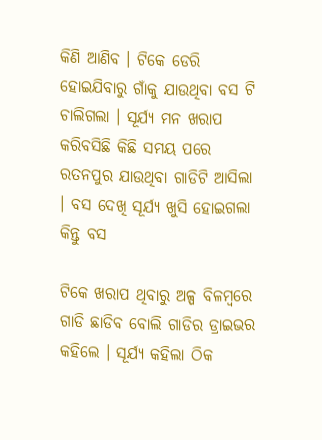କିଣି ଆଣିବ । ଟିକେ ଡେରି ହୋଇଯିବାରୁ ଗାଁକୁ ଯାଉଥିବା ବସ ଟି ଚାଲିଗଲା । ସୂର୍ଯ୍ୟ ମନ ଖରାପ କରିବସିଛି କିଛି ସମୟ ପରେ ରତନପୁର ଯାଉଥିବା ଗାଡିଟି ଆସିଲା । ବସ ଦେଖି ସୂର୍ଯ୍ୟ ଖୁସି ହୋଇଗଲା କିନ୍ତୁ ବସ

ଟିକେ ଖରାପ ଥିବାରୁ ଅଳ୍ପ ବିଳମ୍ବରେ ଗାଡି ଛାଡିବ ବୋଲି ଗାଡିର ଡ୍ରାଇଭର କହିଲେ । ସୂର୍ଯ୍ୟ କହିଲା ଠିକ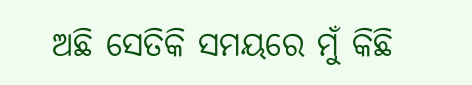ଅଛି ସେତିକି ସମୟରେ ମୁଁ କିଛି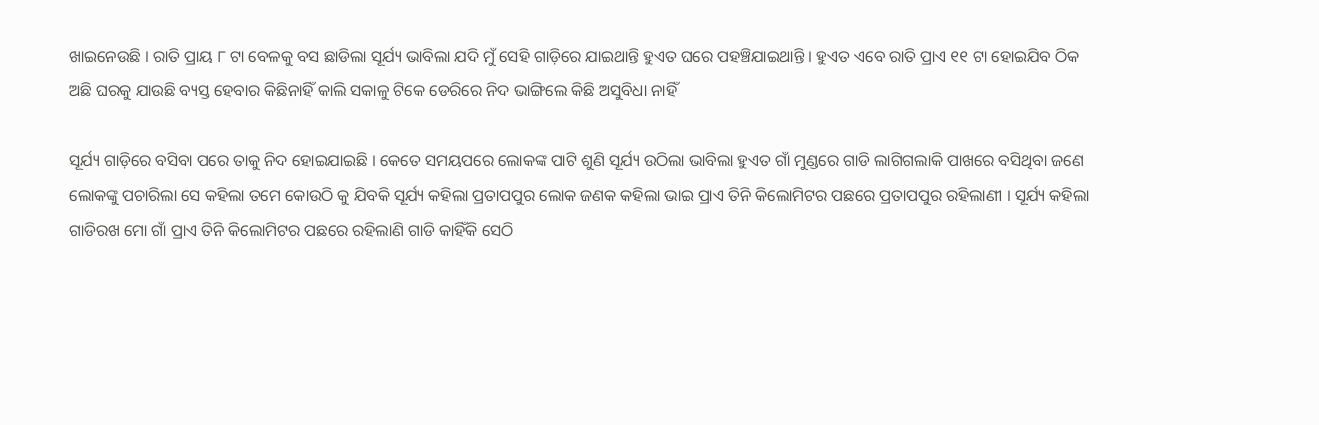ଖାଇନେଉଛି । ରାତି ପ୍ରାୟ ୮ ଟା ବେଳକୁ ବସ ଛାଡିଲା ସୂର୍ଯ୍ୟ ଭାବିଲା ଯଦି ମୁଁ ସେହି ଗାଡ଼ିରେ ଯାଇଥାନ୍ତି ହୁଏତ ଘରେ ପହଞ୍ଚିଯାଇଥାନ୍ତି । ହୁଏତ ଏବେ ରାତି ପ୍ରାଏ ୧୧ ଟା ହୋଇଯିବ ଠିକ ଅଛି ଘରକୁ ଯାଉଛି ବ୍ୟସ୍ତ ହେବାର କିଛିନାହିଁ କାଲି ସକାଳୁ ଟିକେ ଡେରିରେ ନିଦ ଭାଙ୍ଗିଲେ କିଛି ଅସୁବିଧା ନାହିଁ

ସୂର୍ଯ୍ୟ ଗାଡ଼ିରେ ବସିବା ପରେ ତାକୁ ନିଦ ହୋଇଯାଇଛି । କେତେ ସମୟପରେ ଲୋକଙ୍କ ପାଟି ଶୁଣି ସୂର୍ଯ୍ୟ ଉଠିଲା ଭାବିଲା ହୁଏତ ଗାଁ ମୁଣ୍ଡରେ ଗାଡି ଲାଗିଗଲାକି ପାଖରେ ବସିଥିବା ଜଣେ ଲୋକଙ୍କୁ ପଚାରିଲା ସେ କହିଲା ତମେ କୋଉଠି କୁ ଯିବକି ସୂର୍ଯ୍ୟ କହିଲା ପ୍ରତାପପୁର ଲୋକ ଜଣକ କହିଲା ଭାଇ ପ୍ରାଏ ତିନି କିଲୋମିଟର ପଛରେ ପ୍ରତାପପୁର ରହିଲାଣୀ । ସୂର୍ଯ୍ୟ କହିଲା ଗାଡିରଖ ମୋ ଗାଁ ପ୍ରାଏ ତିନି କିଲୋମିଟର ପଛରେ ରହିଲାଣି ଗାଡି କାହିଁକି ସେଠି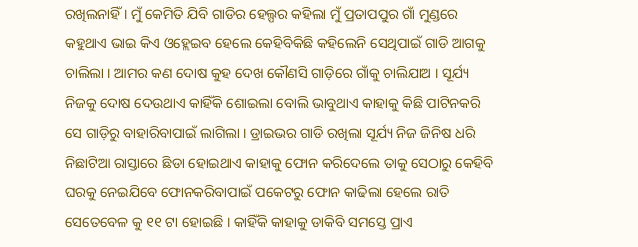ରଖିଲନାହିଁ । ମୁଁ କେମିତି ଯିବି ଗାଡିର ହେଲ୍ପର କହିଲା ମୁଁ ପ୍ରତାପପୁର ଗାଁ ମୁଣ୍ଡରେ କହୁଥାଏ ଭାଇ କିଏ ଓହ୍ଲେଇବ ହେଲେ କେହିବିକିଛି କହିଲେନି ସେଥିପାଇଁ ଗାଡି ଆଗକୁ ଚାଲିଲା । ଆମର କଣ ଦୋଷ କୁହ ଦେଖ କୌଣସି ଗାଡ଼ିରେ ଗାଁକୁ ଚାଲିଯାଅ । ସୂର୍ଯ୍ୟ ନିଜକୁ ଦୋଷ ଦେଉଥାଏ କାହିଁକି ଶୋଇଲା ବୋଲି ଭାବୁଥାଏ କାହାକୁ କିଛି ପାଟିନକରି ସେ ଗାଡ଼ିରୁ ବାହାରିବାପାଇଁ ଲାଗିଲା । ଡ୍ରାଇଭର ଗାଡି ରଖିଲା ସୂର୍ଯ୍ୟ ନିଜ ଜିନିଷ ଧରି ନିଛାଟିଆ ରାସ୍ତାରେ ଛିଡା ହୋଇଥାଏ କାହାକୁ ଫୋନ କରିଦେଲେ ତାକୁ ସେଠାରୁ କେହିବି ଘରକୁ ନେଇଯିବେ ଫୋନକରିବାପାଇଁ ପକେଟରୁ ଫୋନ କାଢିଲା ହେଲେ ରାତି ସେତେବେଳ କୁ ୧୧ ଟା ହୋଇଛି । କାହିଁକି କାହାକୁ ଡାକିବି ସମସ୍ତେ ପ୍ରାଏ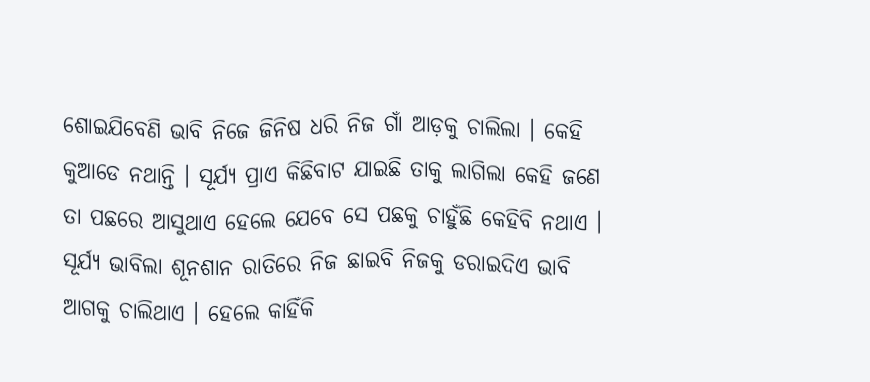ଶୋଇଯିବେଣି ଭାବି ନିଜେ ଜିନିଷ ଧରି ନିଜ ଗାଁ ଆଡ଼କୁ ଚାଲିଲା । କେହି କୁଆଡେ ନଥାନ୍ତି । ସୂର୍ଯ୍ୟ ପ୍ରାଏ କିଛିବାଟ ଯାଇଛି ତାକୁ ଲାଗିଲା କେହି ଜଣେ ତା ପଛରେ ଆସୁଥାଏ ହେଲେ ଯେବେ ସେ ପଛକୁ ଚାହୁଁଛି କେହିବି ନଥାଏ । ସୂର୍ଯ୍ୟ ଭାବିଲା ଶୂନଶାନ ରାତିରେ ନିଜ ଛାଇବି ନିଜକୁ ଡରାଇଦିଏ ଭାବି ଆଗକୁ ଚାଲିଥାଏ । ହେଲେ କାହିଁକି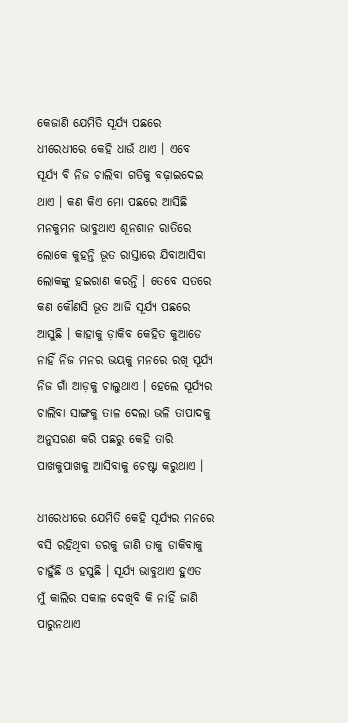କେଜାଣି ଯେମିତି ସୂର୍ଯ୍ୟ ପଛରେ ଧୀରେଧୀରେ କେହି ଧାଉଁ ଥାଏ । ଏବେ ସୂର୍ଯ୍ୟ ବି ନିଜ ଚାଲିବା ଗତିକୁ ବଢ଼ାଇଦେଇ ଥାଏ । କଣ କିଏ ମୋ ପଛରେ ଆସିଛି ମନକୁମନ ଭାବୁଥାଏ ଶୂନଶାନ ରାତିରେ ଲୋକେ କୁହନ୍ତି ଭୂତ ରାସ୍ତାରେ ଯିବାଆସିବା ଲୋକଙ୍କୁ ହଇରାଣ କରନ୍ତି । ତେବେ ସତରେ କଣ କୌଣସି ଭୂତ ଆଜି ସୂର୍ଯ୍ୟ ପଛରେ ଆସୁଛି । କାହାକୁ ଡ଼ାକିବ କେହିତ କୁଆଡେ ନାହିଁ ନିଜ ମନର ଭୟକୁ ମନରେ ରଖି ସୂର୍ଯ୍ୟ ନିଜ ଗାଁ ଆଡ଼କୁ ଚାଲୁଥାଏ । ହେଲେ ସୂର୍ଯ୍ୟର ଚାଲିବା ସାଙ୍ଗକୁ ତାଳ ଦେଲା ଭଳି ତାପାଦକୁ ଅନୁସରଣ କରି ପଛରୁ କେହି ତାରି ପାଖକୁପାଖକୁ ଆସିବାକୁ ଚେଷ୍ଟା କରୁଥାଏ ।

ଧୀରେଧୀରେ ଯେମିତି କେହି ସୂର୍ଯ୍ୟର ମନରେ ବସି ରହିଥିବା ଡରକୁ ଜାଣି ତାକୁ ଡାକିବାକୁ ଚାହୁଁଛି ଓ ହସୁଛି । ସୂର୍ଯ୍ୟ ଭାବୁଥାଏ ହୁଏତ ମୁଁ କାଲିର ସକାଳ ଦେଖିବି କି ନାହିଁ ଜାଣି ପାରୁନଥାଏ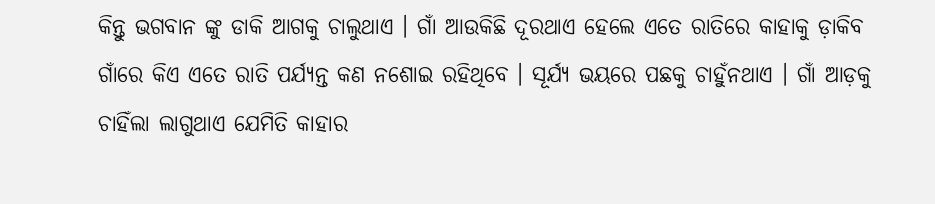କିନ୍ତୁ ଭଗବାନ ଙ୍କୁ ଡାକି ଆଗକୁ ଚାଲୁଥାଏ । ଗାଁ ଆଉକିଛି ଦୂରଥାଏ ହେଲେ ଏତେ ରାତିରେ କାହାକୁ ଡ଼ାକିବ ଗାଁରେ କିଏ ଏତେ ରାତି ପର୍ଯ୍ୟନ୍ତ କଣ ନଶୋଇ ରହିଥିବେ । ସୂର୍ଯ୍ୟ ଭୟରେ ପଛକୁ ଚାହୁଁନଥାଏ । ଗାଁ ଆଡ଼କୁ ଚାହିଁଲା ଲାଗୁଥାଏ ଯେମିତି କାହାର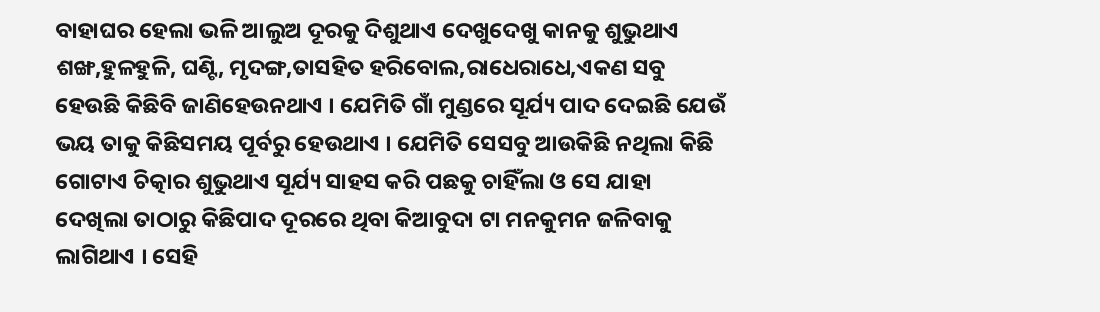ବାହାଘର ହେଲା ଭଳି ଆଲୁଅ ଦୂରକୁ ଦିଶୁଥାଏ ଦେଖୁଦେଖୁ କାନକୁ ଶୁଭୁଥାଏ ଶଙ୍ଖ,ହୁଳହୁଳି, ଘଣ୍ଟି, ମୃଦଙ୍ଗ,ତାସହିତ ହରିବୋଲ,ରାଧେରାଧେ,ଏକଣ ସବୁ ହେଉଛି କିଛିବି ଜାଣିହେଉନଥାଏ । ଯେମିତି ଗାଁ ମୁଣ୍ଡରେ ସୂର୍ଯ୍ୟ ପାଦ ଦେଇଛି ଯେଉଁ ଭୟ ତାକୁ କିଛିସମୟ ପୂର୍ବରୁ ହେଉଥାଏ । ଯେମିତି ସେସବୁ ଆଉକିଛି ନଥିଲା କିଛି ଗୋଟାଏ ଚିତ୍କାର ଶୁଭୁଥାଏ ସୂର୍ଯ୍ୟ ସାହସ କରି ପଛକୁ ଚାହିଁଲା ଓ ସେ ଯାହା ଦେଖିଲା ତାଠାରୁ କିଛିପାଦ ଦୂରରେ ଥିବା କିଆବୁଦା ଟା ମନକୁମନ ଜଳିବାକୁ ଲାଗିଥାଏ । ସେହି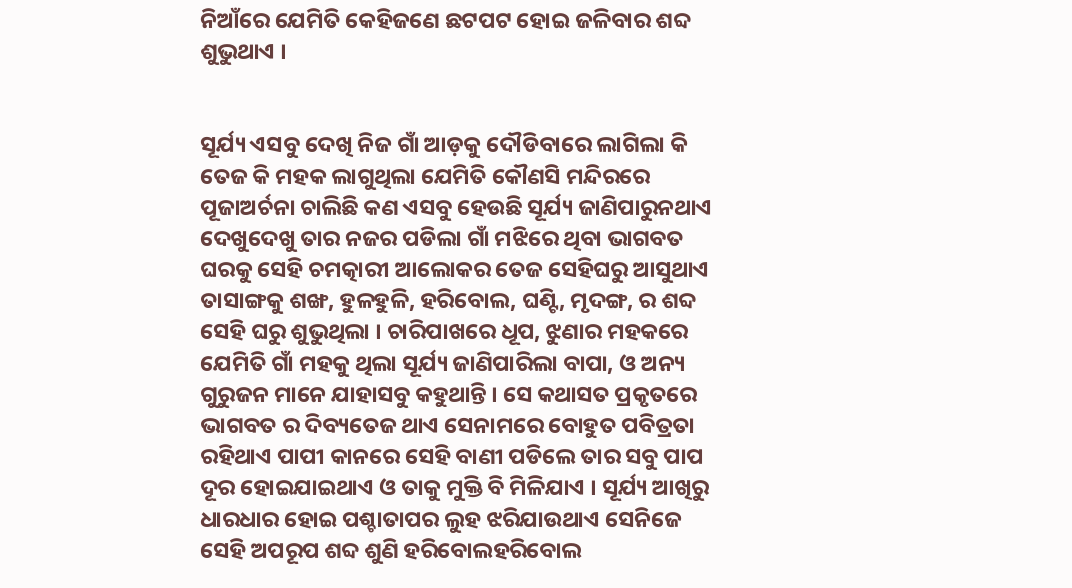ନିଆଁରେ ଯେମିତି କେହିଜଣେ ଛଟପଟ ହୋଇ ଜଳିବାର ଶବ୍ଦ ଶୁଭୁଥାଏ ।


ସୂର୍ଯ୍ୟ ଏସବୁ ଦେଖି ନିଜ ଗାଁ ଆଡ଼କୁ ଦୌଡିବାରେ ଲାଗିଲା କି ତେଜ କି ମହକ ଲାଗୁଥିଲା ଯେମିତି କୌଣସି ମନ୍ଦିରରେ ପୂଜାଅର୍ଚନା ଚାଲିଛି କଣ ଏସବୁ ହେଉଛି ସୂର୍ଯ୍ୟ ଜାଣିପାରୁନଥାଏ ଦେଖୁଦେଖୁ ତାର ନଜର ପଡିଲା ଗାଁ ମଝିରେ ଥିବା ଭାଗବତ ଘରକୁ ସେହି ଚମତ୍କାରୀ ଆଲୋକର ତେଜ ସେହିଘରୁ ଆସୁଥାଏ ତାସାଙ୍ଗକୁ ଶଙ୍ଖ, ହୁଳହୁଳି, ହରିବୋଲ, ଘଣ୍ଟି, ମୃଦଙ୍ଗ, ର ଶବ୍ଦ ସେହି ଘରୁ ଶୁଭୁଥିଲା । ଚାରିପାଖରେ ଧୂପ, ଝୁଣାର ମହକରେ ଯେମିତି ଗାଁ ମହକୁ ଥିଲା ସୂର୍ଯ୍ୟ ଜାଣିପାରିଲା ବାପା, ଓ ଅନ୍ୟ ଗୁରୁଜନ ମାନେ ଯାହାସବୁ କହୁଥାନ୍ତି । ସେ କଥାସତ ପ୍ରକୃତରେ ଭାଗବତ ର ଦିବ୍ୟତେଜ ଥାଏ ସେନାମରେ ବୋହୁତ ପବିତ୍ରତା ରହିଥାଏ ପାପୀ କାନରେ ସେହି ବାଣୀ ପଡିଲେ ତାର ସବୁ ପାପ ଦୂର ହୋଇଯାଇଥାଏ ଓ ତାକୁ ମୁକ୍ତି ବି ମିଳିଯାଏ । ସୂର୍ଯ୍ୟ ଆଖିରୁ ଧାରଧାର ହୋଇ ପଶ୍ଚାତାପର ଲୁହ ଝରିଯାଉଥାଏ ସେନିଜେ ସେହି ଅପରୂପ ଶବ୍ଦ ଶୁଣି ହରିବୋଲହରିବୋଲ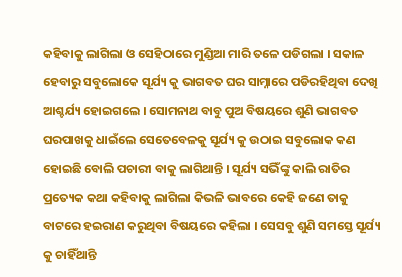କହିବାକୁ ଲାଗିଲା ଓ ସେହିଠାରେ ମୁଣ୍ଡିଆ ମାରି ତଳେ ପଡିଗଲା । ସକାଳ ହେବାରୁ ସବୁଲୋକେ ସୂର୍ଯ୍ୟ କୁ ଭାଗବତ ଘର ସାମ୍ନାରେ ପଡିରହିଥିବା ଦେଖି ଆଶ୍ଚର୍ଯ୍ୟ ହୋଇଗଲେ । ସୋମନାଥ ବାବୁ ପୁଅ ବିଷୟରେ ଶୁଣି ଭାଗବତ ଘରପାଖକୁ ଧାଇଁଲେ ସେତେବେଳକୁ ସୂର୍ଯ୍ୟ କୁ ଉଠାଇ ସବୁଲୋକ କଣ ହୋଇଛି ବୋଲି ପଚାରୀ ବାକୁ ଲାଗିଥାନ୍ତି । ସୂର୍ଯ୍ୟ ସଭିଁଙ୍କୁ କାଲି ରାତିର ପ୍ରତ୍ୟେକ କଥା କହିବାକୁ ଲାଗିଲା କିଭଳି ଭାବରେ କେହି ଜଣେ ତାକୁ ବାଟରେ ହଇରାଣ କରୁଥିବା ବିଷୟରେ କହିଲା । ସେସବୁ ଶୁଣି ସମସ୍ତେ ସୂର୍ଯ୍ୟ କୁ ଚାହିଁଥାନ୍ତି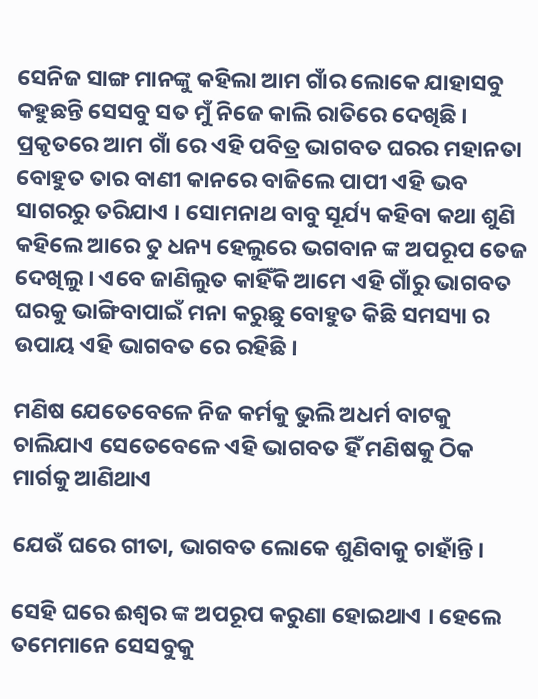ସେନିଜ ସାଙ୍ଗ ମାନଙ୍କୁ କହିଲା ଆମ ଗାଁର ଲୋକେ ଯାହାସବୁ କହୁଛନ୍ତି ସେସବୁ ସତ ମୁଁ ନିଜେ କାଲି ରାତିରେ ଦେଖିଛି । ପ୍ରକୃତରେ ଆମ ଗାଁ ରେ ଏହି ପବିତ୍ର ଭାଗବତ ଘରର ମହାନତା ବୋହୁତ ତାର ବାଣୀ କାନରେ ବାଜିଲେ ପାପୀ ଏହି ଭବ ସାଗରରୁ ତରିଯାଏ । ସୋମନାଥ ବାବୁ ସୂର୍ଯ୍ୟ କହିବା କଥା ଶୁଣି କହିଲେ ଆରେ ତୁ ଧନ୍ୟ ହେଲୁରେ ଭଗବାନ ଙ୍କ ଅପରୂପ ତେଜ ଦେଖିଲୁ । ଏବେ ଜାଣିଲୁତ କାହିଁକି ଆମେ ଏହି ଗାଁରୁ ଭାଗବତ ଘରକୁ ଭାଙ୍ଗିବାପାଇଁ ମନା କରୁଛୁ ବୋହୁତ କିଛି ସମସ୍ୟା ର ଉପାୟ ଏହି ଭାଗବତ ରେ ରହିଛି ।

ମଣିଷ ଯେତେବେଳେ ନିଜ କର୍ମକୁ ଭୁଲି ଅଧର୍ମ ବାଟକୁ ଚାଲିଯାଏ ସେତେବେଳେ ଏହି ଭାଗବତ ହିଁ ମଣିଷକୁ ଠିକ ମାର୍ଗକୁ ଆଣିଥାଏ

ଯେଉଁ ଘରେ ଗୀତା, ଭାଗବତ ଲୋକେ ଶୁଣିବାକୁ ଚାହାଁନ୍ତି ।

ସେହି ଘରେ ଈଶ୍ୱର ଙ୍କ ଅପରୂପ କରୁଣା ହୋଇଥାଏ । ହେଲେ ତମେମାନେ ସେସବୁକୁ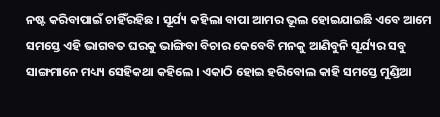ନଷ୍ଟ କରିବାପାଇଁ ଚାହିଁରହିଛ । ସୂର୍ଯ୍ୟ କହିଲା ବାପା ଆମର ଭୂଲ ହୋଇଯାଇଛି ଏବେ ଆମେ ସମସ୍ତେ ଏହି ଭାଗବତ ଘରକୁ ଭାଙ୍ଗିବା ବିଚାର କେବେବି ମନକୁ ଆଣିବୁନି ସୂର୍ଯ୍ୟର ସବୁ ସାଙ୍ଗମାନେ ମଧ୍ୟ୍ୟ ସେହିକଥା କହିଲେ । ଏକାଠି ହୋଇ ହରିବୋଲ କାହି ସମସ୍ତେ ମୁଣ୍ଡିଆ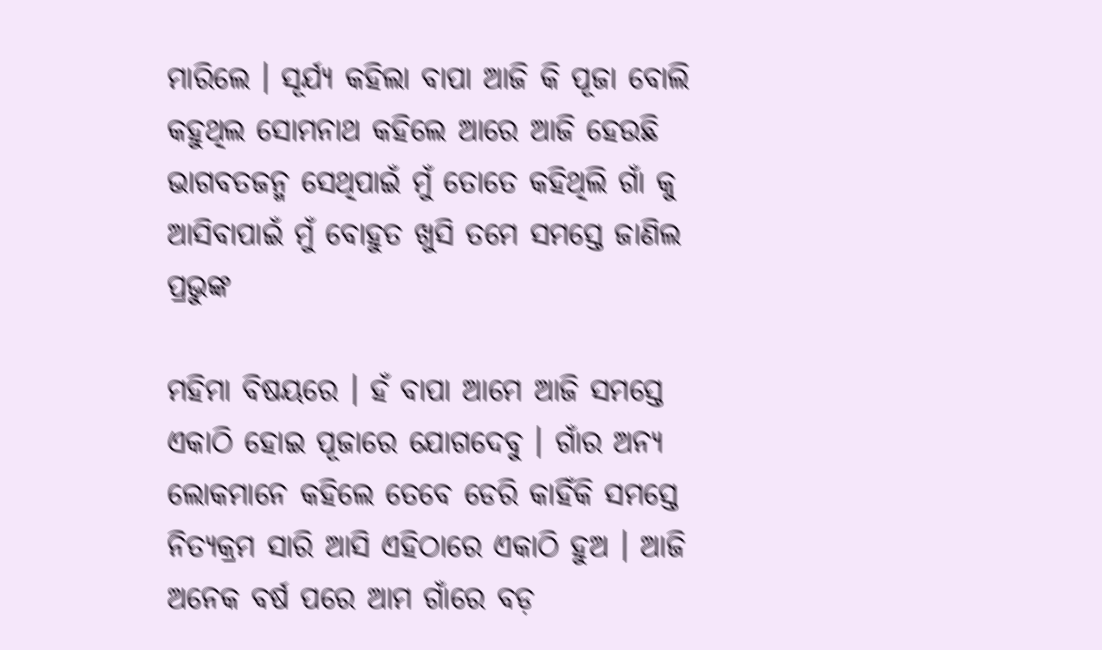ମାରିଲେ । ସୂର୍ଯ୍ୟ କହିଲା ବାପା ଆଜି କି ପୂଜା ବୋଲି କହୁଥିଲ ସୋମନାଥ କହିଲେ ଆରେ ଆଜି ହେଉଛି ଭାଗବତଜନ୍ମ ସେଥିପାଇଁ ମୁଁ ତୋତେ କହିଥିଲି ଗାଁ କୁ ଆସିବାପାଇଁ ମୁଁ ବୋହୁତ ଖୁସି ତମେ ସମସ୍ତେ ଜାଣିଲ ପ୍ରଭୁଙ୍କ

ମହିମା ବିଷୟରେ । ହଁ ବାପା ଆମେ ଆଜି ସମସ୍ତେ ଏକାଠି ହୋଇ ପୂଜାରେ ଯୋଗଦେବୁ । ଗାଁର ଅନ୍ୟ ଲୋକମାନେ କହିଲେ ତେବେ ଡେରି କାହିଁକି ସମସ୍ତେ ନିତ୍ୟକ୍ରମ ସାରି ଆସି ଏହିଠାରେ ଏକାଠି ହୁଅ । ଆଜି ଅନେକ ବର୍ଷ ପରେ ଆମ ଗାଁରେ ବଡ଼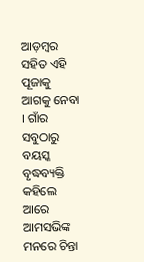ଆଡ଼ମ୍ବର ସହିତ ଏହି ପୂଜାକୁ ଆଗକୁ ନେବା । ଗାଁର ସବୁଠାରୁ ବୟସ୍କ ବୃଦ୍ଧବ୍ୟକ୍ତି କହିଲେ ଆରେ ଆମସଭିଙ୍କ ମନରେ ଚିନ୍ତା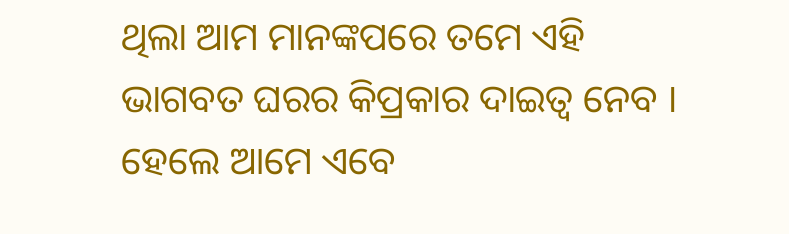ଥିଲା ଆମ ମାନଙ୍କପରେ ତମେ ଏହି ଭାଗବତ ଘରର କିପ୍ରକାର ଦାଇତ୍ୱ ନେବ । ହେଲେ ଆମେ ଏବେ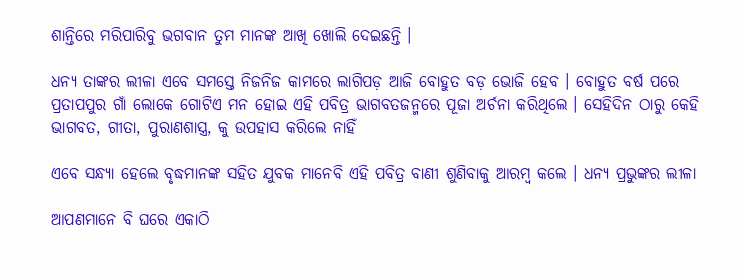ଶାନ୍ତିରେ ମରିପାରିବୁ ଭଗବାନ ତୁମ ମାନଙ୍କ ଆଖି ଖୋଲି ଦେଇଛନ୍ତି ।

ଧନ୍ୟ ତାଙ୍କର ଲୀଳା ଏବେ ସମସ୍ତେ ନିଜନିଜ କାମରେ ଲାଗିପଡ଼ ଆଜି ବୋହୁତ ବଡ଼ ଭୋଜି ହେବ । ବୋହୁତ ବର୍ଷ ପରେ ପ୍ରତାପପୁର ଗାଁ ଲୋକେ ଗୋଟିଏ ମନ ହୋଇ ଏହି ପବିତ୍ର ଭାଗବତଜନ୍ମରେ ପୂଜା ଅର୍ଚନା କରିଥିଲେ । ସେହିଦିନ ଠାରୁ କେହି ଭାଗବତ, ଗୀତା, ପୁରାଣଶାସ୍ତ୍ର, କୁ ଉପହାସ କରିଲେ ନାହିଁ

ଏବେ ସନ୍ଧ୍ୟା ହେଲେ ବୃଦ୍ଧମାନଙ୍କ ସହିତ ଯୁବକ ମାନେବି ଏହି ପବିତ୍ର ବାଣୀ ଶୁଣିବାକୁ ଆରମ୍ବ କଲେ । ଧନ୍ୟ ପ୍ରଭୁଙ୍କର ଲୀଳା

ଆପଣମାନେ ବି ଘରେ ଏକାଠି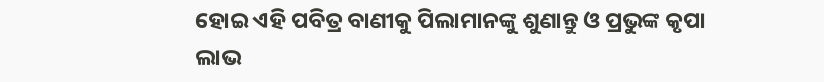ହୋଇ ଏହି ପବିତ୍ର ବାଣୀକୁ ପିଲାମାନଙ୍କୁ ଶୁଣାନ୍ତୁ ଓ ପ୍ରଭୁଙ୍କ କୃପା ଲାଭ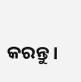କରନ୍ତୁ ।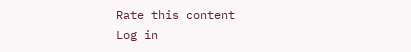Rate this content
Log in